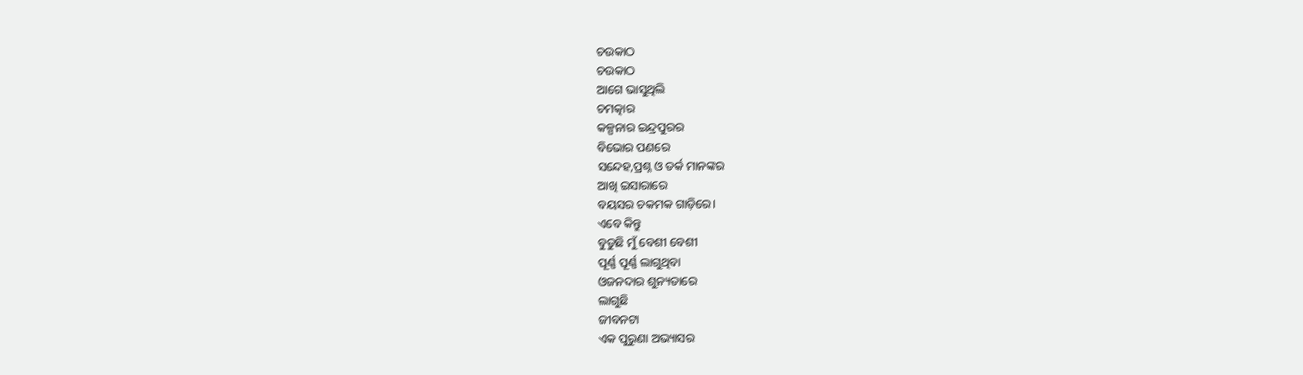ଚଉକାଠ
ଚଉକାଠ
ଆଗେ ଭାସୁଥିଲି
ଚମତ୍କାର
କଳ୍ପନାର ଇନ୍ଦ୍ରପୁରର
ବିଭୋର ପଣରେ
ସନ୍ଦେହ,ପ୍ରଶ୍ନ ଓ ତର୍କ ମାନଙ୍କର
ଆଖି ଇସାରାରେ
ବୟସର ଚକମକ ଗାଡ଼ିରେ।
ଏବେ କିନ୍ତୁ
ବୁଡୁଛି ମୁଁ ବେଶୀ ବେଶୀ
ପୂର୍ଣ୍ଣ ପୂର୍ଣ୍ଣ ଲାଗୁଥିବା
ଓଜନଦାର ଶୁନ୍ୟତାରେ
ଲାଗୁଛି
ଜୀବନଟା
ଏକ ପୁରୁଣା ଅଭ୍ୟାସର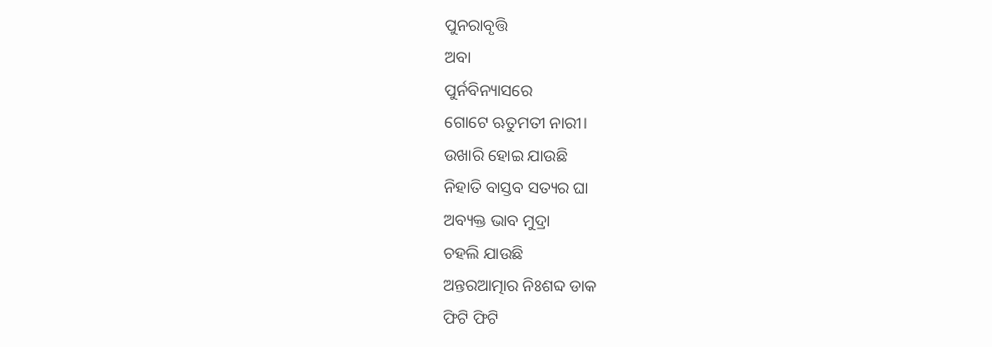ପୁନରାବୃତ୍ତି
ଅବା
ପୁର୍ନବିନ୍ୟାସରେ
ଗୋଟେ ଋତୁମତୀ ନାରୀ।
ଉଖାରି ହୋଇ ଯାଉଛି
ନିହାତି ବାସ୍ତବ ସତ୍ୟର ଘା
ଅବ୍ୟକ୍ତ ଭାବ ମୁଦ୍ରା
ଚହଲି ଯାଉଛି
ଅନ୍ତରଆତ୍ମାର ନିଃଶବ୍ଦ ଡାକ
ଫିଟି ଫିଟି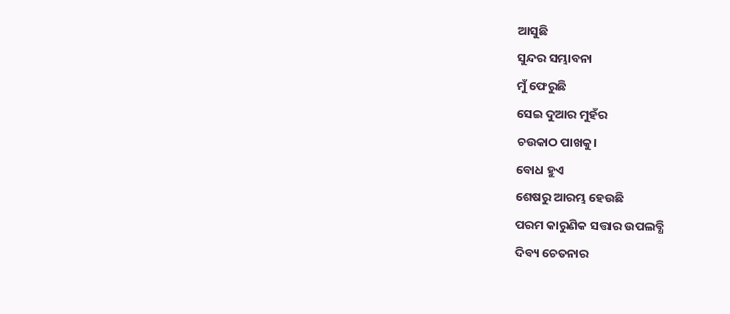ଆସୁଛି
ସୁନ୍ଦର ସମ୍ଭାବନା
ମୁଁ ଫେରୁଛି
ସେଇ ଦୁଆର ମୁହଁର
ଚଉକାଠ ପାଖକୁ।
ବୋଧ ହୁଏ
ଶେଷରୁ ଆରମ୍ଭ ହେଉଛି
ପରମ କାରୁଣିକ ସତ୍ତାର ଉପଲବ୍ଧି
ଦିବ୍ୟ ଚେତନାର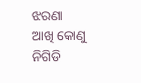ଝରଣା
ଆଖି କୋଣୁ ନିଗିଡି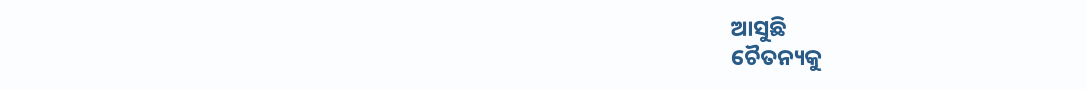ଆସୁଛି
ଚୈତନ୍ୟକୁ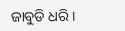ଜାବୁଡି ଧରି।